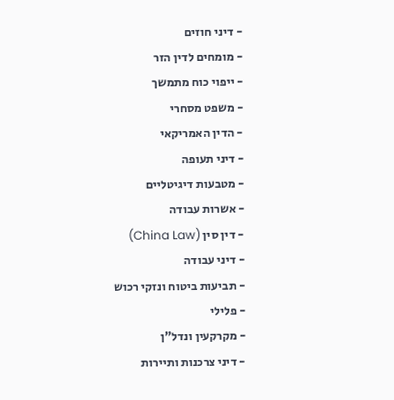- דיני חוזים
- מומחים לדין הזר
- ייפוי כוח מתמשך
- משפט מסחרי
- הדין האמריקאי
- דיני תעופה
- מטבעות דיגיטליים
- אשרות עבודה
- דין סין (China Law)
- דיני עבודה
- תביעות ביטוח ונזקי רכוש
- פלילי
- מקרקעין ונדל"ן
- דיני צרכנות ותיירות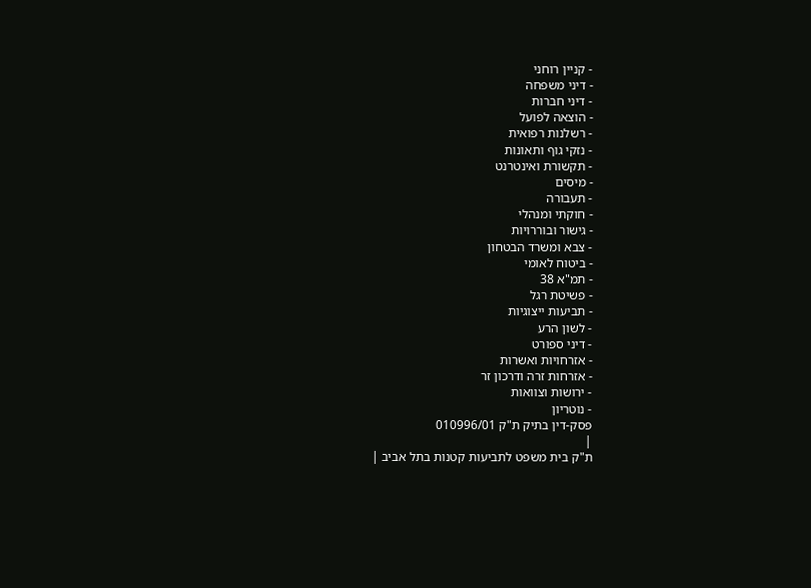- קניין רוחני
- דיני משפחה
- דיני חברות
- הוצאה לפועל
- רשלנות רפואית
- נזקי גוף ותאונות
- תקשורת ואינטרנט
- מיסים
- תעבורה
- חוקתי ומנהלי
- גישור ובוררויות
- צבא ומשרד הבטחון
- ביטוח לאומי
- תמ"א 38
- פשיטת רגל
- תביעות ייצוגיות
- לשון הרע
- דיני ספורט
- אזרחויות ואשרות
- אזרחות זרה ודרכון זר
- ירושות וצוואות
- נוטריון
פסק-דין בתיק ת"ק 010996/01
|
ת"ק בית משפט לתביעות קטנות בתל אביב |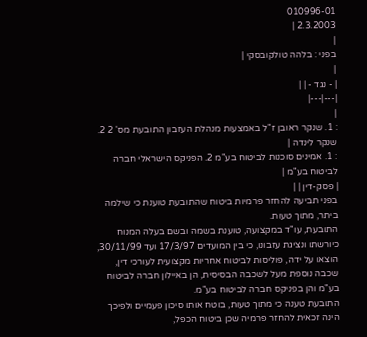010996-01
2.3.2003 |
|
בפני : בלהה טולקובסקי |
|
| - נגד - | |
|---|---|
|
: 1. שנקר ראובן ז"ל באמצעות מנהלת העזבון התובעת מס' 2 2. שנקר לינדה |
: 1. אמינים סוכנות לביטוח בע"מ 2. הפניקס הישראלי חברה לביטוח בע"מ |
| פסק-דין | |
בפני תביעה להחזר פרמיות ביטוח שהתובעת טוענת כי שילמה ביתר, מתוך טעות.
התובעת, עו"ד במקצועה, טוענת בשמה ובשם בעלה המנוח כיורשתו ונציגת עזבונו, כי בין המועדים 17/3/97 ועד 30/11/99, הוצאו על ידה, פוליסות לביטוח אחריות מקצועית לעורכי דין, שכבה נוספת מעל לשכבה הבסיסית, הן באיילון חברה לביטוח בע"מ והן בפניקס חברה לביטוח בע"מ.
התובעת טענה כי מתוך טעות, בוטח אותו סיכון פעמיים ולפיכך הינה זכאית להחזר פרמיה שכן ביטוח הכפל,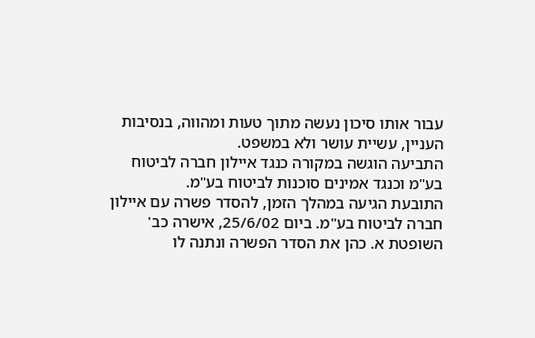עבור אותו סיכון נעשה מתוך טעות ומהווה, בנסיבות העניין, עשיית עושר ולא במשפט.
התביעה הוגשה במקורה כנגד איילון חברה לביטוח בע"מ וכנגד אמינים סוכנות לביטוח בע"מ.
התובעת הגיעה במהלך הזמן, להסדר פשרה עם איילון חברה לביטוח בע"מ. ביום 25/6/02, אישרה כב' השופטת א. כהן את הסדר הפשרה ונתנה לו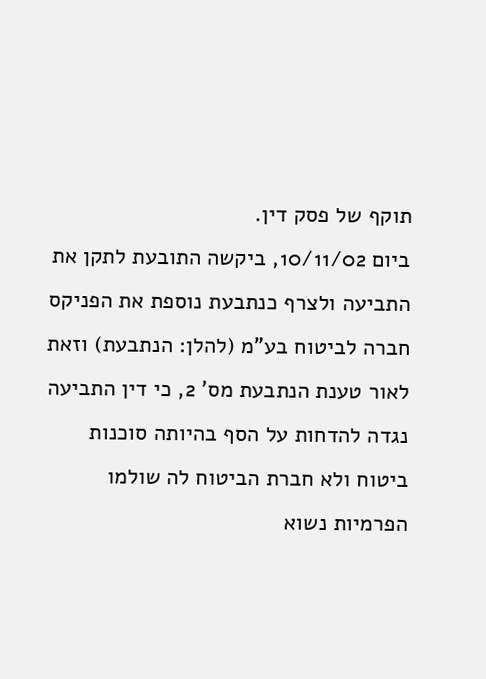תוקף של פסק דין.
ביום 10/11/02, ביקשה התובעת לתקן את התביעה ולצרף כנתבעת נוספת את הפניקס חברה לביטוח בע"מ (להלן: הנתבעת) וזאת לאור טענת הנתבעת מס' 2, כי דין התביעה נגדה להדחות על הסף בהיותה סוכנות ביטוח ולא חברת הביטוח לה שולמו הפרמיות נשוא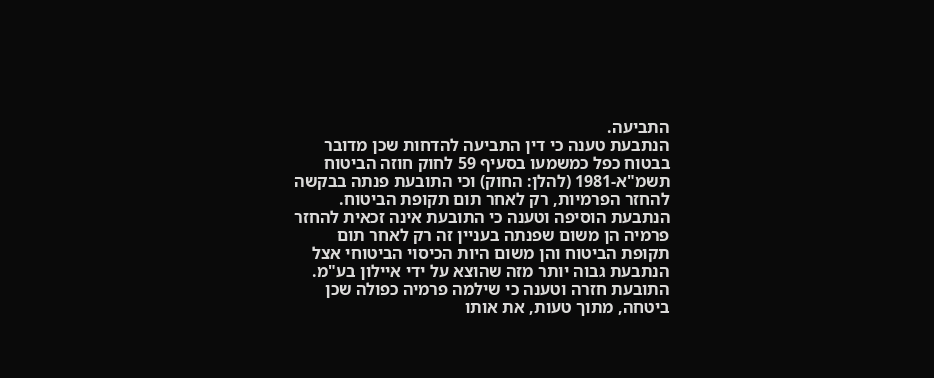התביעה.
הנתבעת טענה כי דין התביעה להדחות שכן מדובר בבטוח כפל כמשמעו בסעיף 59 לחוק חוזה הביטוח תשמ"א-1981 (להלן: החוק) וכי התובעת פנתה בבקשה להחזר הפרמיות, רק לאחר תום תקופת הביטוח. הנתבעת הוסיפה וטענה כי התובעת אינה זכאית להחזר פרמיה הן משום שפנתה בעניין זה רק לאחר תום תקופת הביטוח והן משום היות הכיסוי הביטוחי אצל הנתבעת גבוה יותר מזה שהוצא על ידי איילון בע"מ.
התובעת חזרה וטענה כי שילמה פרמיה כפולה שכן ביטחה, מתוך טעות, את אותו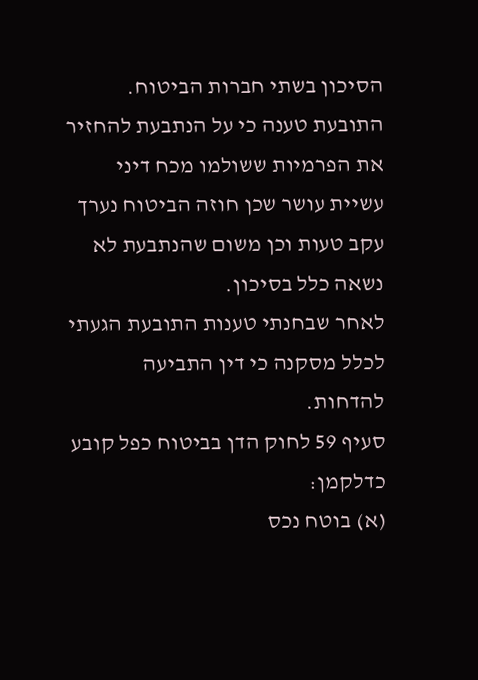הסיכון בשתי חברות הביטוח.
התובעת טענה כי על הנתבעת להחזיר את הפרמיות ששולמו מכח דיני עשיית עושר שכן חוזה הביטוח נערך עקב טעות וכן משום שהנתבעת לא נשאה כלל בסיכון.
לאחר שבחנתי טענות התובעת הגעתי לכלל מסקנה כי דין התביעה להדחות.
סעיף 59 לחוק הדן בביטוח כפל קובע כדלקמן:
(א) בוטח נכס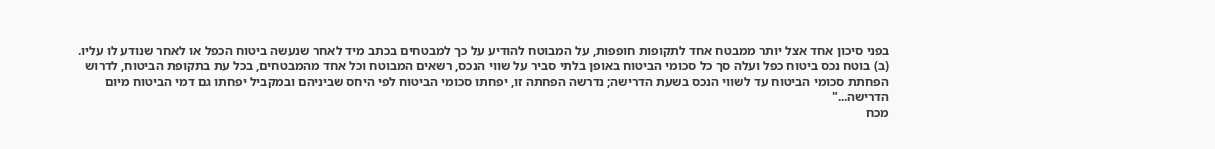בפני סיכון אחד אצל יותר ממבטח אחד לתקופות חופפות, על המבוטח להודיע על כך למבטחים בכתב מיד לאחר שנעשה ביטוח הכפל או לאחר שנודע לו עליו.
(ב) בוטח נכס ביטוח כפל ועלה סך כל סכומי הביטוח באופן בלתי סביר על שווי הנכס, רשאים המבוטח וכל אחד מהמבטחים, בכל עת בתקופת הביטוח, לדרוש הפחתת סכומי הביטוח עד לשווי הנכס בשעת הדרישה; נדרשה הפחתה זו, יפחתו סכומי הביטוח לפי היחס שביניהם ובמקביל יפחתו גם דמי הביטוח מיום הדרישה..."
מכח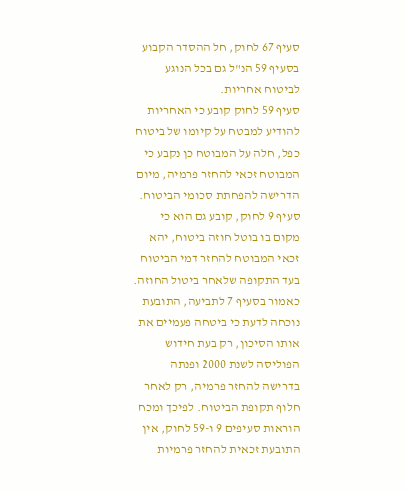סעיף 67 לחוק, חל ההסדר הקבוע בסעיף 59 הנ"ל גם בכל הנוגע לביטוח אחריות.
סעיף 59 לחוק קובע כי האחריות להודיע למבטח על קיומו של ביטוח כפל, חלה על המבוטח כן נקבע כי המבוטח זכאי להחזר פרמיה, מיום הדרישה להפחתת סכומי הביטוח.
סעיף 9 לחוק, קובע גם הוא כי מקום בו בוטל חוזה ביטוח, יהא זכאי המבוטח להחזר דמי הביטוח בעד התקופה שלאחר ביטול החוזה.
כאמור בסעיף 7 לתביעה, התובעת נוכחה לדעת כי ביטחה פעמיים את אותו הסיכון, רק בעת חידוש הפוליסה לשנת 2000 ופנתה בדרישה להחזר פרמיה, רק לאחר חלוף תקופת הביטוח. לפיכך ומכח הוראות סעיפים 9 ו-59 לחוק, אין התובעת זכאית להחזר פרמיות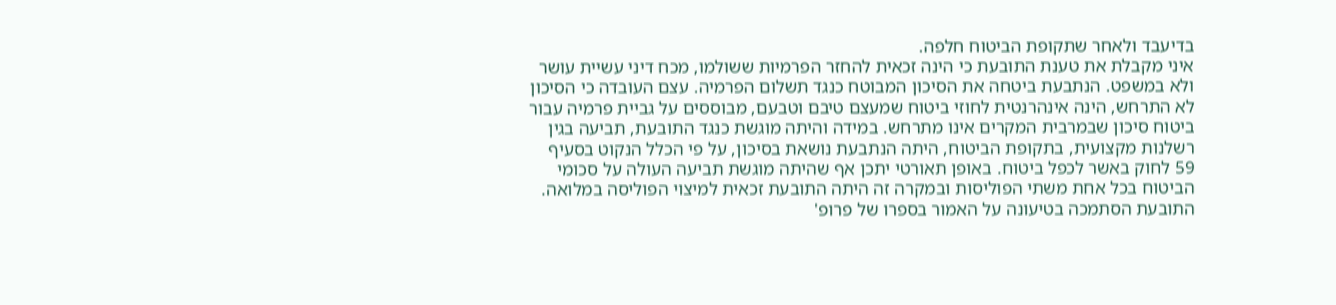בדיעבד ולאחר שתקופת הביטוח חלפה.
איני מקבלת את טענת התובעת כי הינה זכאית להחזר הפרמיות ששולמו, מכח דיני עשיית עושר ולא במשפט. הנתבעת ביטחה את הסיכון המבוטח כנגד תשלום הפרמיה. עצם העובדה כי הסיכון לא התרחש, הינה אינהרנטית לחוזי ביטוח שמעצם טיבם וטבעם, מבוססים על גביית פרמיה עבור ביטוח סיכון שבמרבית המקרים אינו מתרחש. במידה והיתה מוגשת כנגד התובעת, תביעה בגין רשלנות מקצועית, בתקופת הביטוח, היתה הנתבעת נושאת בסיכון, על פי הכלל הנקוט בסעיף 59 לחוק באשר לכפל ביטוח. באופן תאורטי יתכן אף שהיתה מוגשת תביעה העולה על סכומי הביטוח בכל אחת משתי הפוליסות ובמקרה זה היתה התובעת זכאית למיצוי הפוליסה במלואה.
התובעת הסתמכה בטיעונה על האמור בספרו של פרופ'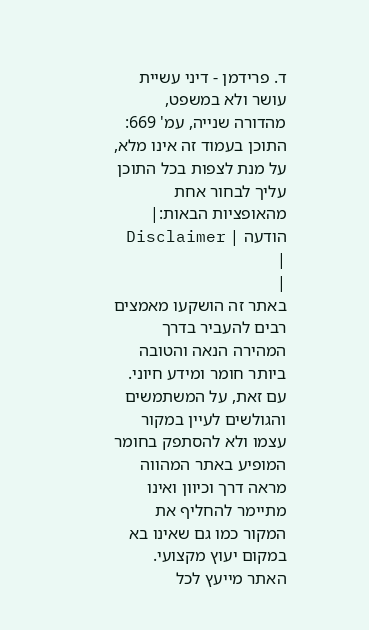ד. פרידמן - דיני עשיית עושר ולא במשפט, מהדורה שנייה, עמ' 669:
התוכן בעמוד זה אינו מלא, על מנת לצפות בכל התוכן עליך לבחור אחת מהאופציות הבאות:| הודעה | Disclaimer |
|
באתר זה הושקעו מאמצים רבים להעביר בדרך המהירה הנאה והטובה ביותר חומר ומידע חיוני. עם זאת, על המשתמשים והגולשים לעיין במקור עצמו ולא להסתפק בחומר המופיע באתר המהווה מראה דרך וכיוון ואינו מתיימר להחליף את המקור כמו גם שאינו בא במקום יעוץ מקצועי. האתר מייעץ לכל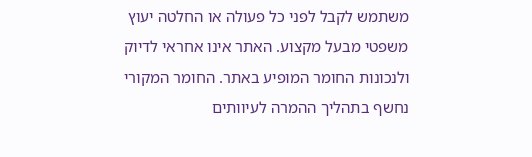משתמש לקבל לפני כל פעולה או החלטה יעוץ משפטי מבעל מקצוע. האתר אינו אחראי לדיוק ולנכונות החומר המופיע באתר. החומר המקורי נחשף בתהליך ההמרה לעיוותים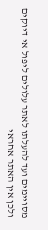מסויימים ועד להעלתו לאתר עלולים ליפול אי דיוקים ולכן אין האתר אחראי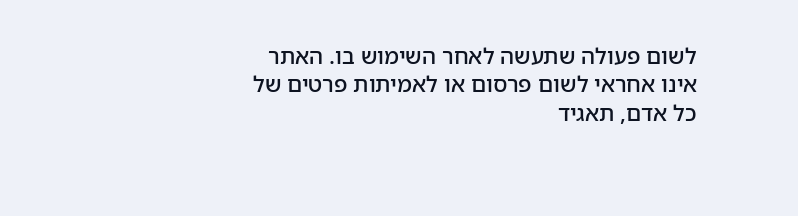לשום פעולה שתעשה לאחר השימוש בו. האתר אינו אחראי לשום פרסום או לאמיתות פרטים של כל אדם, תאגיד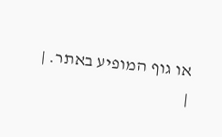או גוף המופיע באתר. |
|